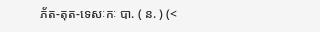ភ័ត-តុត-ទេសៈកៈ បា. ( ន. ) (<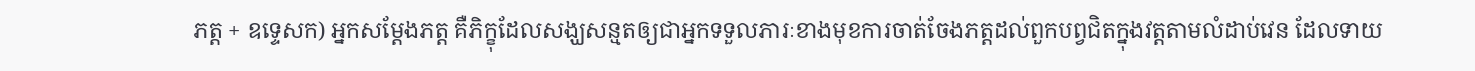ភត្ត + ឧទ្ទេសក) អ្នកសម្ដែងភត្ត គឺភិក្ខុដែលសង្ឃសន្មតឲ្យជាអ្នកទទួលភារៈខាងមុខការចាត់ចែងភត្តដល់ពួកបព្វជិតក្នុងវត្តតាមលំដាប់វេន ដែលទាយ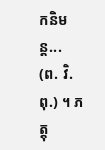កនិមន្ត... (ព. វិ. ពុ.) ។ ភត្តុ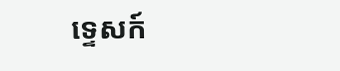ទ្ទេសក៍